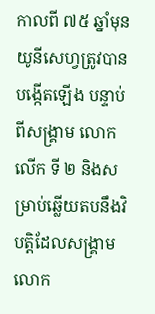កាលពី ៧៥ ឆ្នាំមុនយូនីសេហ្វត្រូវបានបង្កើតឡើង បន្ទាប់ពីសង្គ្រាម លោកលើក ទី ២ និងសម្រាប់ឆ្លើយតបនឹងវិបត្តិដែលសង្គ្រាមលោក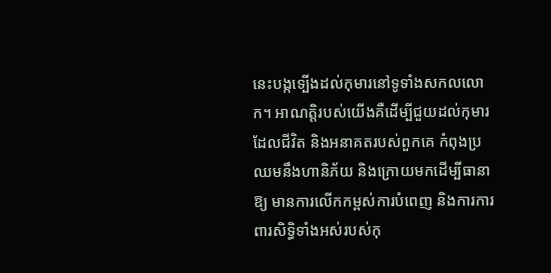នេះបង្កទ្បើងដល់កុមារនៅទូទាំងសកលលោក។ អាណត្តិរបស់យើងគឺដើម្បីជួយដល់កុមារដែលជីវិត និងអនាគតរបស់ពួកគេ កំពុងប្រឈមនឹងហានិភ័យ និងក្រោយមកដើម្បីធានា ឱ្យ មានការលើកកម្ពស់ការបំពេញ និងការការពារសិទ្ធិទាំងអស់របស់កុ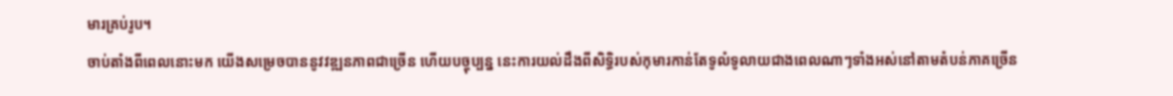មារគ្រប់រូប។
ចាប់តាំងពីពេលនោះមក យើងសម្រេចបាននូវវឌ្ឍនភាពជាច្រើន ហើយបច្ចុប្បន្ន នេះការយល់ដឹងពីសិទ្ធិរបស់កុមារកាន់តែទូលំទូលាយជាងពេលណាៗទាំងអស់នៅតាមតំបន់ភាគច្រើន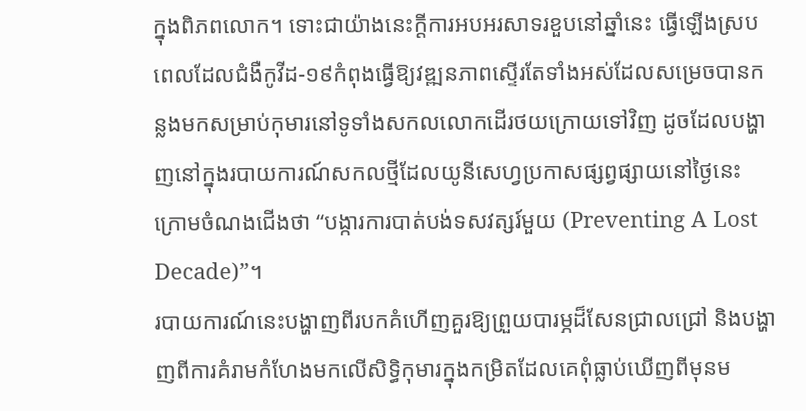ក្នុងពិភពលោក។ ទោះជាយ៉ាងនេះក្ដីការអបអរសាទរខួបនៅឆ្នាំនេះ ធ្វើឡើងស្របពេលដែលជំងឺកូវីដ-១៩កំពុងធ្វើឱ្យវឌ្ឍនភាពស្ទើរតែទាំងអស់ដែលសម្រេចបានកន្លងមកសម្រាប់កុមារនៅទូទាំងសកលលោកដើរថយក្រោយទៅវិញ ដូចដែលបង្ហាញនៅក្នុងរបាយការណ៍សកលថ្មីដែលយូនីសេហ្វប្រកាសផ្សព្វផ្សាយនៅថ្ងៃនេះ ក្រោមចំណងជើងថា “បង្ការការបាត់បង់ទសវត្សរ៍មួយ (Preventing A Lost Decade)”។
របាយការណ៍នេះបង្ហាញពីរបកគំហើញគួរឱ្យព្រួយបារម្ភដ៏សែនជ្រាលជ្រៅ និងបង្ហាញពីការគំរាមកំហែងមកលើសិទ្ធិកុមារក្នុងកម្រិតដែលគេពុំធ្លាប់ឃើញពីមុនម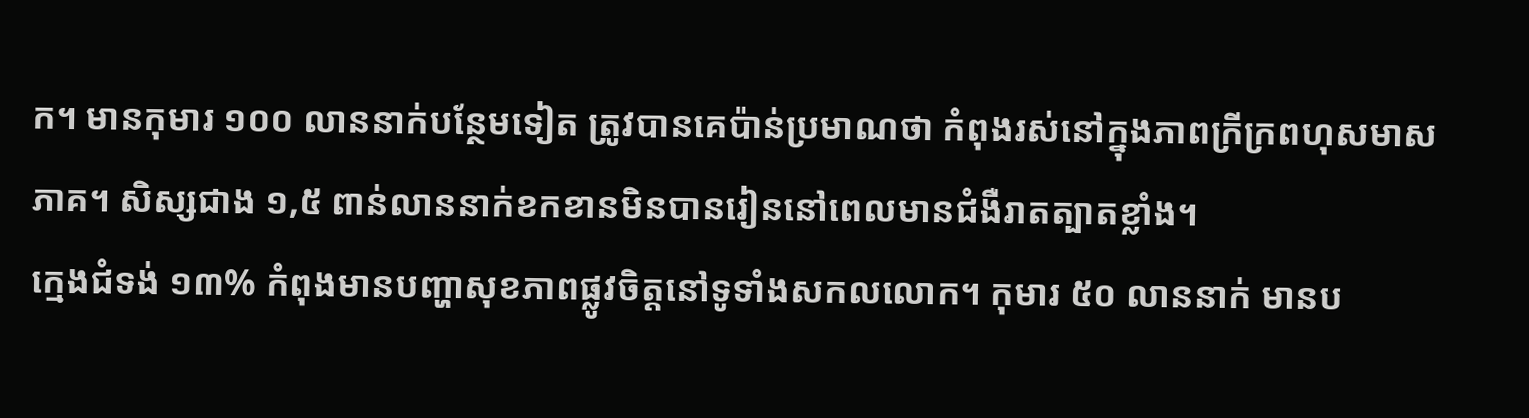ក។ មានកុមារ ១០០ លាននាក់បន្ថែមទៀត ត្រូវបានគេប៉ាន់ប្រមាណថា កំពុងរស់នៅក្នុងភាពក្រីក្រពហុសមាសភាគ។ សិស្សជាង ១,៥ ពាន់លាននាក់ខកខានមិនបានរៀននៅពេលមានជំងឺរាតត្បាតខ្លាំង។
ក្មេងជំទង់ ១៣% កំពុងមានបញ្ហាសុខភាពផ្លូវចិត្តនៅទូទាំងសកលលោក។ កុមារ ៥០ លាននាក់ មានប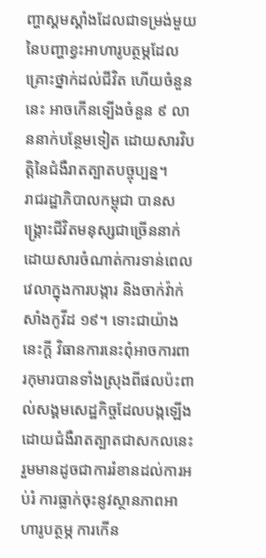ញ្ហាស្គមស្គាំងដែលជាទម្រង់មួយនៃបញ្ហាខ្វះអាហារូបត្ថម្ភដែលគ្រោះថ្នាក់ដល់ជីវិត ហើយចំនួននេះ អាចកើនទ្បើងចំនួន ៩ លាននាក់បន្ថែមទៀត ដោយសារវិបត្តិនៃជំងឺរាតត្បាតបច្ចុប្បន្ន។
រាជរដ្ឋាភិបាលកម្ពុជា បានសង្គ្រោះជីវិតមនុស្សជាច្រើននាក់ ដោយសារចំណាត់ការទាន់ពេលវេលាក្នុងការបង្ការ និងចាក់វ៉ាក់សាំងកូវីដ ១៩។ ទោះជាយ៉ាងនេះក្ដី វិធានការនេះពុំអាចការពារកុមារបានទាំងស្រុងពីផលប៉ះពាល់សង្គមសេដ្ឋកិច្ចដែលបង្កឡើងដោយជំងឺរាតត្បាតជាសកលនេះ រួមមានដូចជាការរំខានដល់ការអប់រំ ការធ្លាក់ចុះនូវស្ថានភាពអាហារូបត្ថម្ភ ការកើន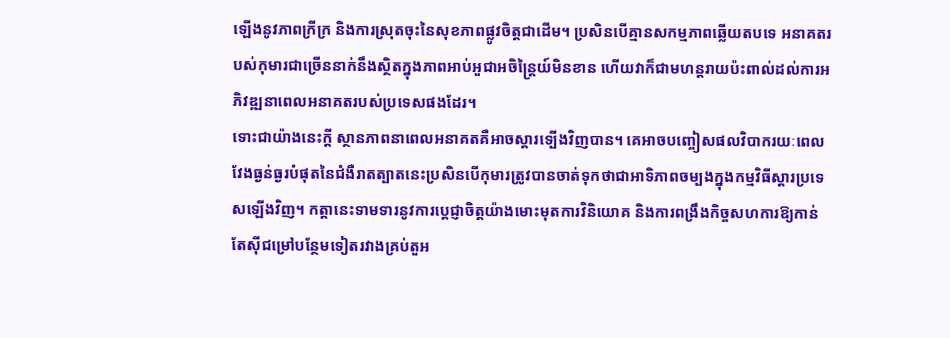ឡើងនូវភាពក្រីក្រ និងការស្រុតចុះនៃសុខភាពផ្លូវចិត្តជាដើម។ ប្រសិនបើគ្មានសកម្មភាពឆ្លើយតបទេ អនាគតរបស់កុមារជាច្រើននាក់នឹងស្ថិតក្នុងភាពអាប់អួជាអចិន្រៃ្តយ៍មិនខាន ហើយវាក៏ជាមហន្តរាយប៉ះពាល់ដល់ការអភិវឌ្ឍនាពេលអនាគតរបស់ប្រទេសផងដែរ។
ទោះជាយ៉ាងនេះក្ដី ស្ថានភាពនាពេលអនាគតគឺអាចស្តារទ្បើងវិញបាន។ គេអាចបញ្ចៀសផលវិបាករយៈពេលវែងធ្ងន់ធ្ងរបំផុតនៃជំងឺរាតត្បាតនេះប្រសិនបើកុមារត្រូវបានចាត់ទុកថាជាអាទិភាពចម្បងក្នុងកម្មវិធីស្តារប្រទេសឡើងវិញ។ កត្តានេះទាមទារនូវការប្ដេជ្ញាចិត្តយ៉ាងមោះមុតការវិនិយោគ និងការពង្រឹងកិច្ចសហការឱ្យកាន់តែស៊ីជម្រៅបន្ថែមទៀតរវាងគ្រប់តួអ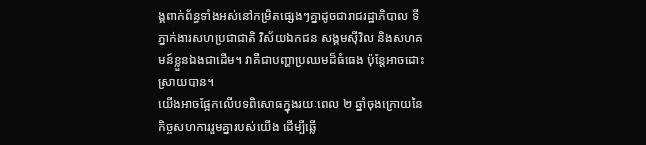ង្គពាក់ព័ន្ធទាំងអស់នៅកម្រិតផ្សេងៗគ្នាដូចជារាជរដ្ឋាភិបាល ទីភ្នាក់ងារសហប្រជាជាតិ វិស័យឯកជន សង្គមស៊ីវិល និងសហគមន៍ខ្លួនឯងជាដើម។ វាគឺជាបញ្ហាប្រឈមដ៏ធំធេង ប៉ុន្តែអាចដោះស្រាយបាន។
យើងអាចផ្អែកលើបទពិសោធក្នុងរយៈពេល ២ ឆ្នាំចុងក្រោយនៃកិច្ចសហការរួមគ្នារបស់យើង ដើម្បីឆ្លើ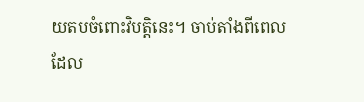យតបចំពោះវិបត្តិនេះ។ ចាប់តាំងពីពេលដែល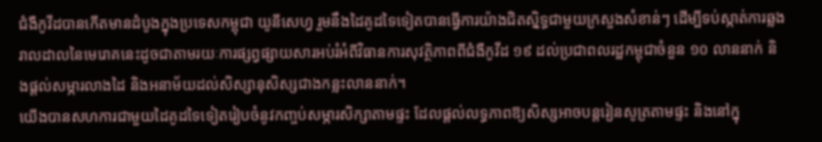ជំងឺកូវីដបានកើតមានដំបូងក្នុងប្រទេសកម្ពុជា យូនីសេហ្វ រួមនឹងដៃគូដទៃទៀតបានធ្វើការយ៉ាងជិតស្និទ្ធជាមួយក្រសួងសំខាន់ៗ ដើម្បីទប់ស្កាត់ការឆ្លងរាលដាលនៃមេរោគនេះដូចជាតាមរយៈការផ្សព្វផ្សាយសារអប់រំអំពីវិធានការសុវត្ថិភាពពីជំងឺកូវីដ ១៩ ដល់ប្រជាពលរដ្ឋកម្ពុជាចំនួន ១០ លាននាក់ និងផ្តល់សម្ភារលាងដៃ និងអនាម័យដល់សិស្សានុសិស្សជាងកន្លះលាននាក់។
យើងបានសហការជាមួយដៃគូដទៃទៀតរៀបចំនូវកញ្ចប់សម្ភារសិក្សាតាមផ្ទះ ដែលផ្តល់លទ្ធភាពឱ្យសិស្សអាចបន្តរៀនសូត្រតាមផ្ទះ និងនៅក្នុ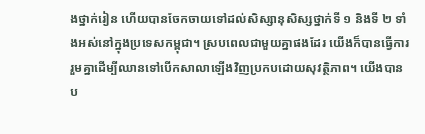ងថ្នាក់រៀន ហើយបានចែកចាយទៅដល់សិស្សានុសិស្សថ្នាក់ទី ១ និងទី ២ ទាំងអស់នៅក្នុងប្រទេសកម្ពុជា។ ស្របពេលជាមួយគ្នាផងដែរ យើងក៏បានធ្វើការរួមគ្នាដើម្បីឈានទៅបើកសាលាឡើងវិញប្រកបដោយសុវត្ថិភាព។ យើងបានប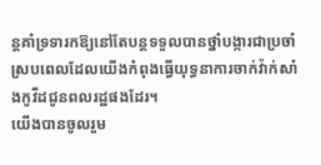ន្តគាំទ្រទារកឱ្យនៅតែបន្តទទួលបានថ្នាំបង្ការជាប្រចាំ ស្របពេលដែលយើងកំពុងធ្វើយុទ្ធនាការចាក់វ៉ាក់សាំងកូវីដជូនពលរដ្ឋផងដែរ។
យើងបានចូលរួម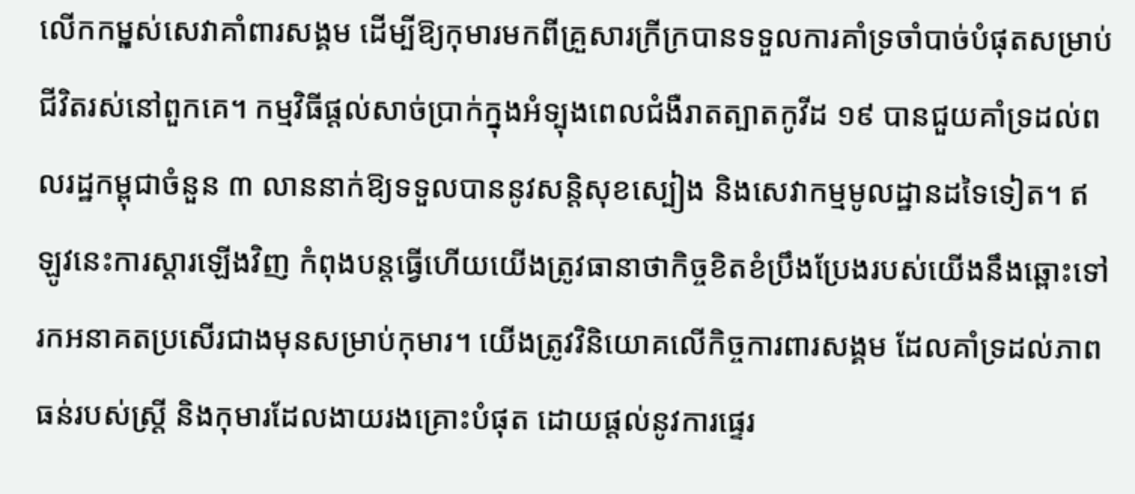លើកកមុ្ពស់សេវាគាំពារសង្គម ដើម្បីឱ្យកុមារមកពីគ្រួសារក្រីក្របានទទួលការគាំទ្រចាំបាច់បំផុតសម្រាប់ជីវិតរស់នៅពួកគេ។ កម្មវិធីផ្តល់សាច់ប្រាក់ក្នុងអំទ្បុងពេលជំងឺរាតត្បាតកូវីដ ១៩ បានជួយគាំទ្រដល់ពលរដ្ឋកម្ពុជាចំនួន ៣ លាននាក់ឱ្យទទួលបាននូវសន្តិសុខស្បៀង និងសេវាកម្មមូលដ្ឋានដទៃទៀត។ ឥឡូវនេះការស្ដារឡើងវិញ កំពុងបន្តធ្វើហើយយើងត្រូវធានាថាកិច្ចខិតខំប្រឹងប្រែងរបស់យើងនឹងឆ្ពោះទៅរកអនាគតប្រសើរជាងមុនសម្រាប់កុមារ។ យើងត្រូវវិនិយោគលើកិច្ចការពារសង្គម ដែលគាំទ្រដល់ភាពធន់របស់ស្ត្រី និងកុមារដែលងាយរងគ្រោះបំផុត ដោយផ្តល់នូវការផ្ទេរ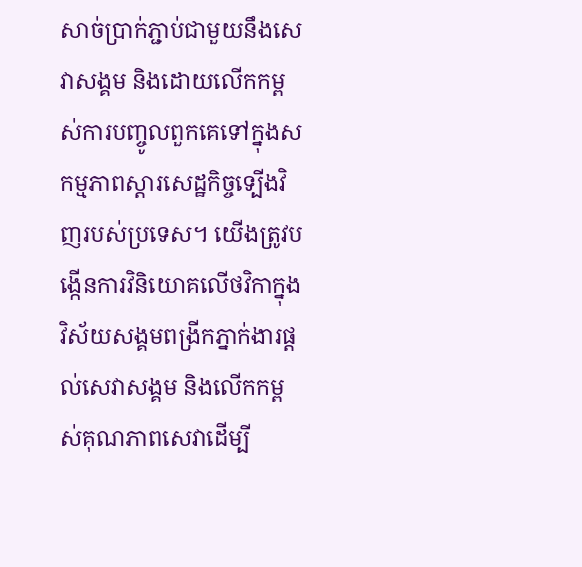សាច់ប្រាក់ភ្ជាប់ជាមួយនឹងសេវាសង្គម និងដោយលើកកម្ពស់ការបញ្ចូលពួកគេទៅក្នុងសកម្មភាពស្តារសេដ្ឋកិច្ចទ្បើងវិញរបស់ប្រទេស។ យើងត្រូវបង្កើនការវិនិយោគលើថវិកាក្នុងវិស័យសង្គមពង្រីកភ្នាក់ងារផ្តល់សេវាសង្គម និងលើកកម្ពស់គុណភាពសេវាដើម្បី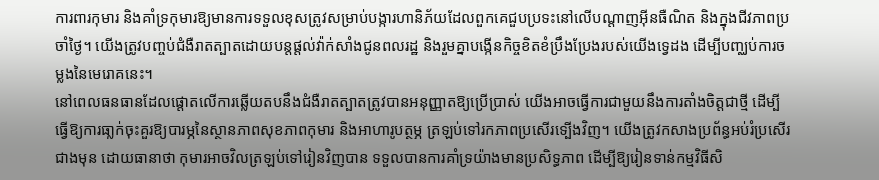ការពារកុមារ និងគាំទ្រកុមារឱ្យមានការទទួលខុសត្រូវសម្រាប់បង្ការហានិភ័យដែលពួកគេជួបប្រទះនៅលើបណ្តាញអ៊ីនធឺណិត និងក្នុងជីវភាពប្រចាំថ្ងៃ។ យើងត្រូវបញ្ចប់ជំងឺរាតត្បាតដោយបន្តផ្តល់វ៉ាក់សាំងជូនពលរដ្ឋ និងរួមគ្នាបង្កើនកិច្ចខិតខំប្រឹងប្រែងរបស់យើងទ្វេដង ដើម្បីបញ្ឈប់ការចម្លងនៃមេរោគនេះ។
នៅពេលធនធានដែលផ្តោតលើការឆ្លើយតបនឹងជំងឺរាតត្បាតត្រូវបានអនុញ្ញាតឱ្យប្រើប្រាស់ យើងអាចធ្វើការជាមួយនឹងការតាំងចិត្តជាថ្មី ដើម្បីធ្វើឱ្យការធា្លក់ចុះគួរឱ្យបារម្ភនៃស្ថានភាពសុខភាពកុមារ និងអាហារូបត្ថម្ភ ត្រឡប់ទៅរកភាពប្រសើរទ្បើងវិញ។ យើងត្រូវកសាងប្រព័ន្ធអប់រំប្រសើរជាងមុន ដោយធានាថា កុមារអាចវិលត្រឡប់ទៅរៀនវិញបាន ទទួលបានការគាំទ្រយ៉ាងមានប្រសិទ្ធភាព ដើម្បីឱ្យរៀនទាន់កម្មវិធីសិ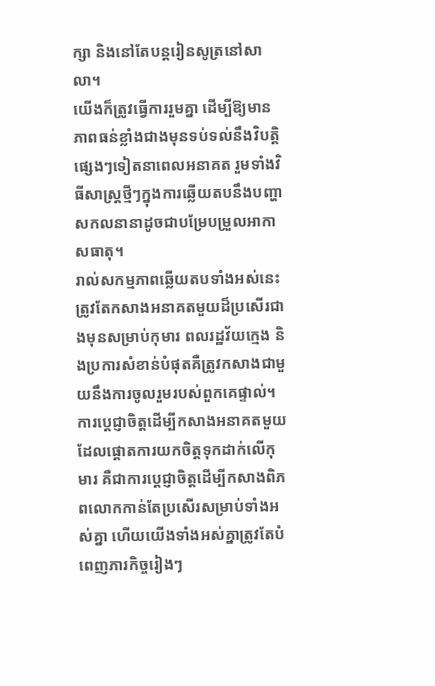ក្សា និងនៅតែបន្តរៀនសូត្រនៅសាលា។
យើងក៏ត្រូវធ្វើការរួមគ្នា ដើម្បីឱ្យមានភាពធន់ខ្លាំងជាងមុនទប់ទល់នឹងវិបត្តិផ្សេងៗទៀតនាពេលអនាគត រួមទាំងវិធីសាស្ត្រថ្មីៗក្នុងការឆ្លើយតបនឹងបញ្ហាសកលនានាដូចជាបម្រែបម្រួលអាកាសធាតុ។
រាល់សកម្មភាពឆ្លើយតបទាំងអស់នេះ ត្រូវតែកសាងអនាគតមួយដ៏ប្រសើរជាងមុនសម្រាប់កុមារ ពលរដ្ឋវ័យក្មេង និងប្រការសំខាន់បំផុតគឺត្រូវកសាងជាមួយនឹងការចូលរួមរបស់ពួកគេផ្ទាល់។ ការប្ដេជ្ញាចិត្តដើម្បីកសាងអនាគតមួយដែលផ្ដោតការយកចិត្តទុកដាក់លើកុមារ គឺជាការប្ដេជ្ញាចិត្តដើម្បីកសាងពិភពលោកកាន់តែប្រសើរសម្រាប់ទាំងអស់គ្នា ហើយយើងទាំងអស់គ្នាត្រូវតែបំពេញភារកិច្ចរៀងៗ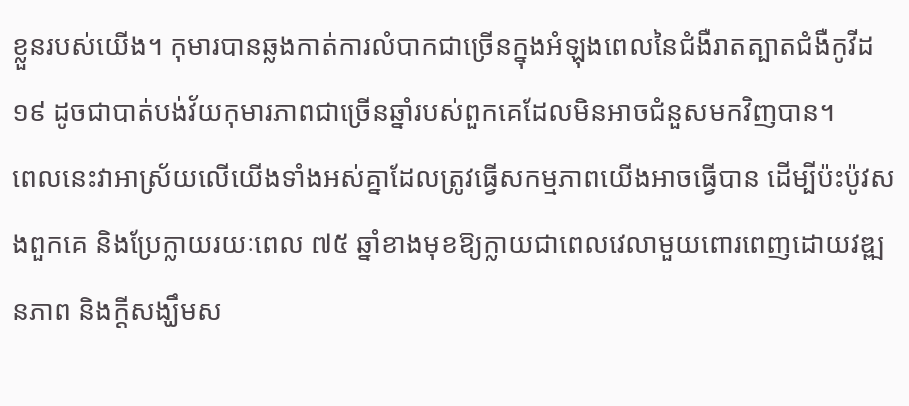ខ្លួនរបស់យើង។ កុមារបានឆ្លងកាត់ការលំបាកជាច្រើនក្នុងអំឡុងពេលនៃជំងឺរាតត្បាតជំងឺកូវីដ ១៩ ដូចជាបាត់បង់វ័យកុមារភាពជាច្រើនឆ្នាំរបស់ពួកគេដែលមិនអាចជំនួសមកវិញបាន។
ពេលនេះវាអាស្រ័យលើយើងទាំងអស់គ្នាដែលត្រូវធ្វើសកម្មភាពយើងអាចធ្វើបាន ដើម្បីប៉ះប៉ូវសងពួកគេ និងប្រែក្លាយរយៈពេល ៧៥ ឆ្នាំខាងមុខឱ្យក្លាយជាពេលវេលាមួយពោរពេញដោយវឌ្ឍនភាព និងក្ដីសង្ឃឹមស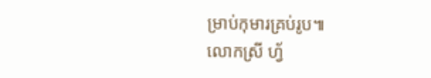ម្រាប់កុមារគ្រប់រូប៕
លោកស្រី ហ្វ័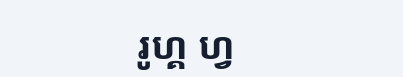រូហ្គ ហ្វ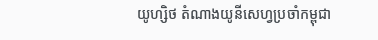យូហ្សិថ តំណាងយូនីសេហ្វប្រចាំកម្ពុជា